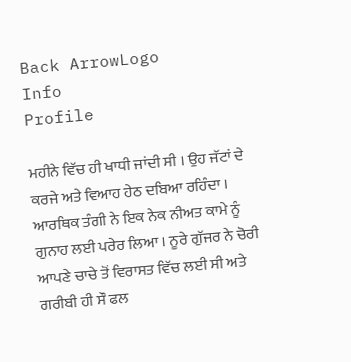Back ArrowLogo
Info
Profile

ਮਹੀਨੇ ਵਿੱਚ ਹੀ ਖਾਧੀ ਜਾਂਦੀ ਸੀ । ਉਹ ਜੱਟਾਂ ਦੇ ਕਰਜੇ ਅਤੇ ਵਿਆਹ ਹੇਠ ਦਬਿਆ ਰਹਿੰਦਾ । ਆਰਥਿਕ ਤੰਗੀ ਨੇ ਇਕ ਨੇਕ ਨੀਅਤ ਕਾਮੇ ਨੂੰ ਗੁਨਾਹ ਲਈ ਪਰੇਰ ਲਿਆ । ਨੂਰੇ ਗੁੱਜਰ ਨੇ ਚੋਰੀ ਆਪਣੇ ਚਾਚੇ ਤੋਂ ਵਿਰਾਸਤ ਵਿੱਚ ਲਈ ਸੀ ਅਤੇ ਗਰੀਬੀ ਹੀ ਸੌ ਫਲ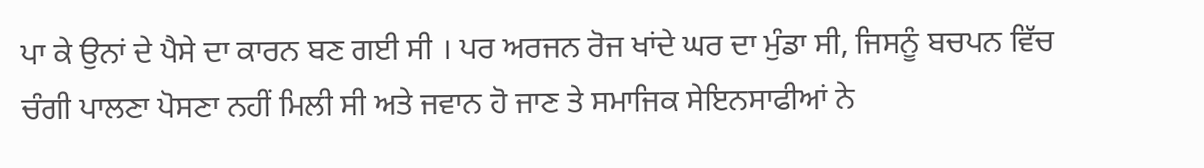ਪਾ ਕੇ ਉਨਾਂ ਦੇ ਪੈਸੇ ਦਾ ਕਾਰਨ ਬਣ ਗਈ ਸੀ । ਪਰ ਅਰਜਨ ਰੋਜ ਖਾਂਦੇ ਘਰ ਦਾ ਮੁੰਡਾ ਸੀ, ਜਿਸਨੂੰ ਬਚਪਨ ਵਿੱਚ ਚੰਗੀ ਪਾਲਣਾ ਪੋਸਣਾ ਨਹੀਂ ਮਿਲੀ ਸੀ ਅਤੇ ਜਵਾਨ ਹੋ ਜਾਣ ਤੇ ਸਮਾਜਿਕ ਸੇਇਨਸਾਫੀਆਂ ਨੇ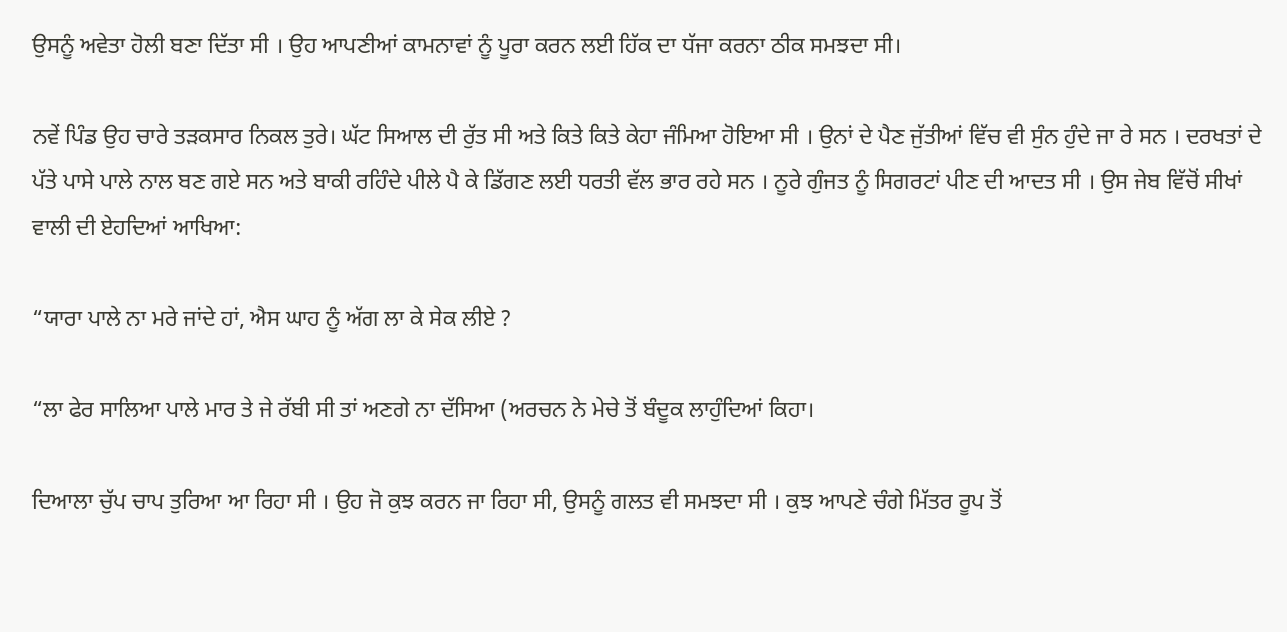ਉਸਨੂੰ ਅਵੇਤਾ ਹੋਲੀ ਬਣਾ ਦਿੱਤਾ ਸੀ । ਉਹ ਆਪਣੀਆਂ ਕਾਮਨਾਵਾਂ ਨੂੰ ਪੂਰਾ ਕਰਨ ਲਈ ਹਿੱਕ ਦਾ ਧੱਜਾ ਕਰਨਾ ਠੀਕ ਸਮਝਦਾ ਸੀ।

ਨਵੇਂ ਪਿੰਡ ਉਹ ਚਾਰੇ ਤੜਕਸਾਰ ਨਿਕਲ ਤੁਰੇ। ਘੱਟ ਸਿਆਲ ਦੀ ਰੁੱਤ ਸੀ ਅਤੇ ਕਿਤੇ ਕਿਤੇ ਕੇਹਾ ਜੰਮਿਆ ਹੋਇਆ ਸੀ । ਉਨਾਂ ਦੇ ਪੈਣ ਜੁੱਤੀਆਂ ਵਿੱਚ ਵੀ ਸੁੰਨ ਹੁੰਦੇ ਜਾ ਰੇ ਸਨ । ਦਰਖਤਾਂ ਦੇ ਪੱਤੇ ਪਾਸੇ ਪਾਲੇ ਨਾਲ ਬਣ ਗਏ ਸਨ ਅਤੇ ਬਾਕੀ ਰਹਿੰਦੇ ਪੀਲੇ ਪੈ ਕੇ ਡਿੱਗਣ ਲਈ ਧਰਤੀ ਵੱਲ ਭਾਰ ਰਹੇ ਸਨ । ਨੂਰੇ ਗੁੰਜਤ ਨੂੰ ਸਿਗਰਟਾਂ ਪੀਣ ਦੀ ਆਦਤ ਸੀ । ਉਸ ਜੇਬ ਵਿੱਚੋਂ ਸੀਖਾਂ ਵਾਲੀ ਦੀ ਏਹਦਿਆਂ ਆਖਿਆ:

“ਯਾਰਾ ਪਾਲੇ ਨਾ ਮਰੇ ਜਾਂਦੇ ਹਾਂ, ਐਸ ਘਾਹ ਨੂੰ ਅੱਗ ਲਾ ਕੇ ਸੇਕ ਲੀਏ ?

“ਲਾ ਫੇਰ ਸਾਲਿਆ ਪਾਲੇ ਮਾਰ ਤੇ ਜੇ ਰੱਬੀ ਸੀ ਤਾਂ ਅਣਗੇ ਨਾ ਦੱਸਿਆ (ਅਰਚਨ ਨੇ ਮੇਚੇ ਤੋਂ ਬੰਦੂਕ ਲਾਹੁੰਦਿਆਂ ਕਿਹਾ।

ਦਿਆਲਾ ਚੁੱਪ ਚਾਪ ਤੁਰਿਆ ਆ ਰਿਹਾ ਸੀ । ਉਹ ਜੋ ਕੁਝ ਕਰਨ ਜਾ ਰਿਹਾ ਸੀ, ਉਸਨੂੰ ਗਲਤ ਵੀ ਸਮਝਦਾ ਸੀ । ਕੁਝ ਆਪਣੇ ਚੰਗੇ ਮਿੱਤਰ ਰੂਪ ਤੋਂ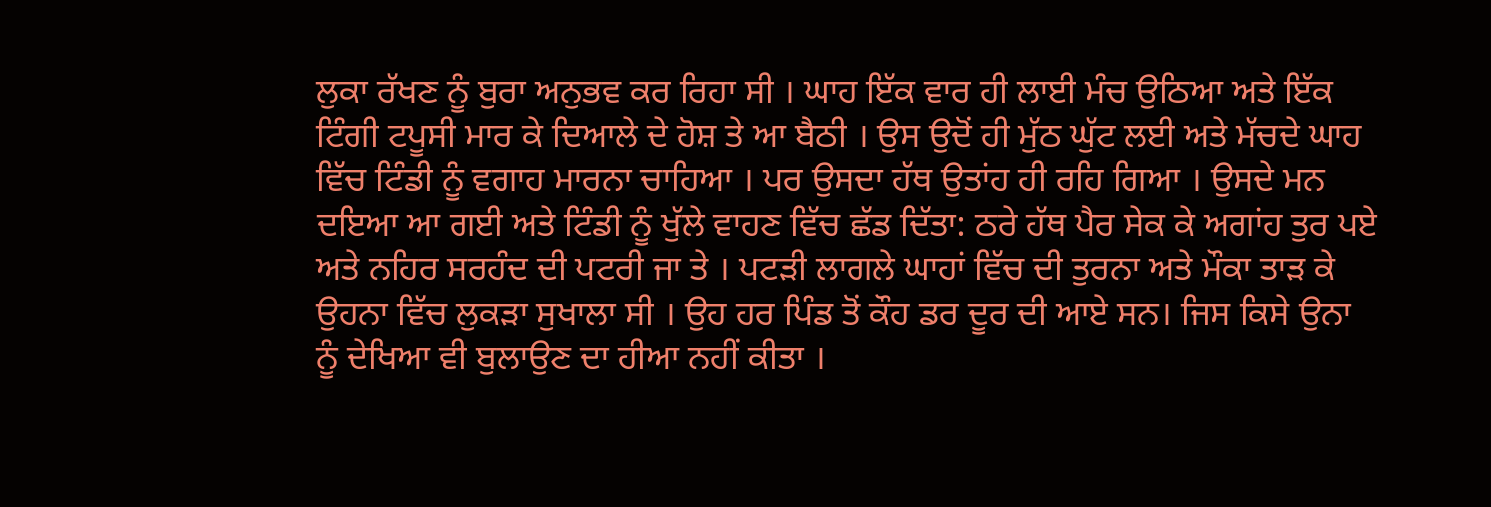ਲੁਕਾ ਰੱਖਣ ਨੂੰ ਬੁਰਾ ਅਨੁਭਵ ਕਰ ਰਿਹਾ ਸੀ । ਘਾਹ ਇੱਕ ਵਾਰ ਹੀ ਲਾਈ ਮੰਚ ਉਠਿਆ ਅਤੇ ਇੱਕ ਟਿੰਗੀ ਟਪੂਸੀ ਮਾਰ ਕੇ ਦਿਆਲੇ ਦੇ ਹੋਸ਼ ਤੇ ਆ ਬੈਠੀ । ਉਸ ਉਦੋਂ ਹੀ ਮੁੱਠ ਘੁੱਟ ਲਈ ਅਤੇ ਮੱਚਦੇ ਘਾਹ ਵਿੱਚ ਟਿੰਡੀ ਨੂੰ ਵਗਾਹ ਮਾਰਨਾ ਚਾਹਿਆ । ਪਰ ਉਸਦਾ ਹੱਥ ਉਤਾਂਹ ਹੀ ਰਹਿ ਗਿਆ । ਉਸਦੇ ਮਨ ਦਇਆ ਆ ਗਈ ਅਤੇ ਟਿੰਡੀ ਨੂੰ ਖੁੱਲੇ ਵਾਹਣ ਵਿੱਚ ਛੱਡ ਦਿੱਤਾ: ਠਰੇ ਹੱਥ ਪੈਰ ਸੇਕ ਕੇ ਅਗਾਂਹ ਤੁਰ ਪਏ ਅਤੇ ਨਹਿਰ ਸਰਹੰਦ ਦੀ ਪਟਰੀ ਜਾ ਤੇ । ਪਟੜੀ ਲਾਗਲੇ ਘਾਹਾਂ ਵਿੱਚ ਦੀ ਤੁਰਨਾ ਅਤੇ ਮੌਕਾ ਤਾੜ ਕੇ ਉਹਨਾ ਵਿੱਚ ਲੁਕੜਾ ਸੁਖਾਲਾ ਸੀ । ਉਹ ਹਰ ਪਿੰਡ ਤੋਂ ਕੌਹ ਡਰ ਦੂਰ ਦੀ ਆਏ ਸਨ। ਜਿਸ ਕਿਸੇ ਉਨਾ ਨੂੰ ਦੇਖਿਆ ਵੀ ਬੁਲਾਉਣ ਦਾ ਹੀਆ ਨਹੀਂ ਕੀਤਾ ।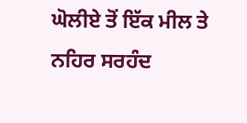ਘੋਲੀਏ ਤੋਂ ਇੱਕ ਮੀਲ ਤੇ ਨਹਿਰ ਸਰਹੰਦ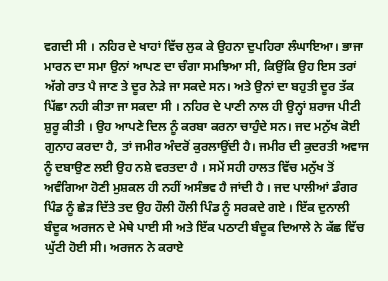ਵਗਦੀ ਸੀ । ਨਹਿਰ ਦੇ ਖਾਹਾਂ ਵਿੱਚ ਲੁਕ ਕੇ ਉਹਨਾ ਦੁਪਹਿਰਾ ਲੰਘਾਇਆ। ਭਾਜਾ ਮਾਰਨ ਦਾ ਸਮਾ ਉਨਾਂ ਆਪਣ ਦਾ ਚੰਗਾ ਸਮਝਿਆ ਸੀ, ਕਿਉਂਕਿ ਉਹ ਇਸ ਤਰਾਂ ਅੱਗੇ ਰਾਤ ਪੈ ਜਾਣ ਤੇ ਦੂਰ ਨੇੜੇ ਜਾ ਸਕਦੇ ਸਨ। ਅਤੇ ਉਨਾਂ ਦਾ ਬਹੁਤੀ ਦੂਰ ਤੱਕ ਪਿੱਛਾ ਨਹੀ ਕੀਤਾ ਜਾ ਸਕਦਾ ਸੀ । ਨਹਿਰ ਦੇ ਪਾਣੀ ਨਾਲ ਹੀ ਉਨ੍ਹਾਂ ਸ਼ਰਾਜ ਪੀਟੀ ਸ਼ੁਰੂ ਕੀਤੀ । ਉਹ ਆਪਣੇ ਦਿਲ ਨੂੰ ਕਰਬਾ ਕਰਨਾ ਚਾਹੁੰਦੇ ਸਨ। ਜਦ ਮਨੁੱਖ ਕੋਈ ਗੁਨਾਹ ਕਰਦਾ ਹੈ, ਤਾਂ ਜਮੀਰ ਅੰਦਰੋਂ ਕੁਰਲਾਉਂਦੀ ਹੈ। ਜਮੀਰ ਦੀ ਕੁਦਰਤੀ ਅਵਾਜ ਨੂੰ ਦਬਾਉਣ ਲਈ ਉਹ ਨਸ਼ੇ ਵਰਤਦਾ ਹੈ । ਸਮੇਂ ਸਹੀ ਹਾਲਤ ਵਿੱਚ ਮਨੁੱਖ ਤੋਂ ਅਵੰਗਿਆ ਹੋਣੀ ਮੁਸ਼ਕਲ ਹੀ ਨਹੀਂ ਅਸੰਭਵ ਹੈ ਜਾਂਦੀ ਹੈ । ਜਦ ਪਾਲੀਆਂ ਡੰਗਰ ਪਿੰਡ ਨੂੰ ਛੇੜ ਦਿੱਤੇ ਤਦ ਉਹ ਹੌਲੀ ਹੌਲੀ ਪਿੰਡ ਨੂੰ ਸਰਕਦੇ ਗਏ । ਇੱਕ ਦੁਨਾਲੀ ਬੰਦੂਕ ਅਰਜਨ ਦੇ ਮੇਥੇ ਪਾਈ ਸੀ ਅਤੇ ਇੱਕ ਪਠਾਟੀ ਬੰਦੂਕ ਦਿਆਲੇ ਨੇ ਕੱਛ ਵਿੱਚ ਘੁੱਟੀ ਹੋਈ ਸੀ। ਅਰਜਨ ਨੇ ਕਰਾਏ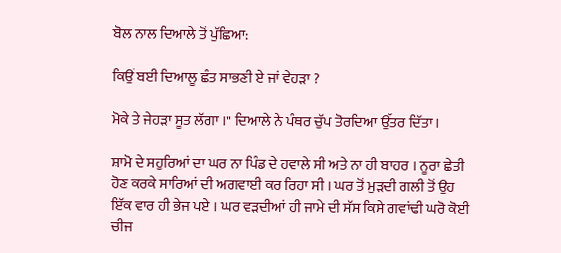ਬੋਲ ਨਾਲ ਦਿਆਲੇ ਤੋਂ ਪੁੱਛਿਆ:

ਕਿਉਂ ਬਈ ਦਿਆਲੂ ਛੰਤ ਸਾਭਣੀ ਏ ਜਾਂ ਵੇਹੜਾ ?

ਮੋਕੇ ਤੇ ਜੇਹੜਾ ਸੂਤ ਲੱਗਾ ।" ਦਿਆਲੇ ਨੇ ਪੰਥਰ ਚੁੱਪ ਤੋਰਦਿਆ ਉੱਤਰ ਦਿੱਤਾ।

ਸ਼ਾਮੋ ਦੇ ਸਹੁਰਿਆਂ ਦਾ ਘਰ ਨਾ ਪਿੰਡ ਦੇ ਹਵਾਲੇ ਸੀ ਅਤੇ ਨਾ ਹੀ ਬਾਹਰ । ਨੂਰਾ ਛੇਤੀ ਹੋਣ ਕਰਕੇ ਸਾਰਿਆਂ ਦੀ ਅਗਵਾਈ ਕਰ ਰਿਹਾ ਸੀ । ਘਰ ਤੋਂ ਮੁੜਦੀ ਗਲੀ ਤੋਂ ਉਹ ਇੱਕ ਵਾਰ ਹੀ ਭੇਜ ਪਏ । ਘਰ ਵੜਦੀਆਂ ਹੀ ਜਾਮੇ ਦੀ ਸੱਸ ਕਿਸੇ ਗਵਾਂਢੀ ਘਰੋ ਕੋਈ ਚੀਜ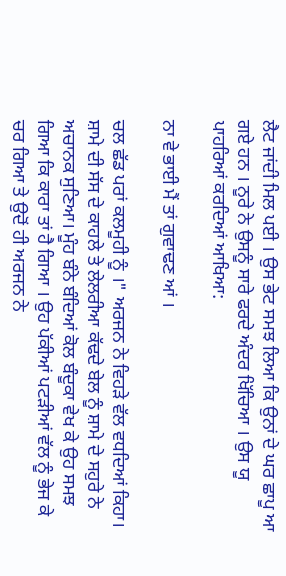ਲੈਟ ਜਾਂਦੀ ਮਿਲ ਪਈ । ਉਸ ਭੇਟ ਸਮਝ ਲਿਆ ਕਿ ਉਨਾਂ ਦੇ ਘਰ ਛਾਪੂ ਆ ਗਏ ਹਨ । ਨੂਰੇ ਨੇ ਉਸਨੂੰ ਸਾਰੇ ਫਰਦੇ ਅੰਦਰ ਖਿੱਚਿਆ । ਉਸ ਯੂ ਪਾਹਰਿਆਂ ਕਰਦਿਆਂ ਆਖਿਆ:

ਨਾ ਵੇ ਭਾਈ ਮੈਂ ਤਾਂ ਗੁਵਾਢਣ ਆਂ ।

ਚਲ ਛੱਡ ਪਰਾਂ ਕਲਮੂਹੀ ਨੂੰ ।" ਅਰਜਨ ਨੇ ਵਿਹੜੇ ਵੱਲ ਵਧਦਿਆਂ ਕਿਹਾ। ਸ਼ਾਮੇ ਦੀ ਸੱਸ ਦੇ ਕਾਹਲੇ ਤੇ ਲੇਲਰੀਆ ਕੱਢਦੇ ਬੇਲ ਨੂੰ ਸ਼ਾਮੇ ਦੇ ਸਹੁਰੇ ਨੇ ਅਚਾਨਕ ਸੁਣਿਆ। ਮੂੰਹ ਬੰਨੇ ਬੰਦਿਆਂ ਕੋਲ ਬੰਦੂਕਾ ਵੇਖ ਕੇ ਉਹ ਸਮਝ ਗਿਆ ਕਿ ਕਾਰਾ ਤਾਂ ਹੈ ਗਿਆ । ਉਹ ਪੱਕੀਆਂ ਪਟੜੀਆਂ ਵੱਲ ਨੂੰ ਭੇਜ ਕੇ ਚਰ ਗਿਆ ਤੇ ਉਦੋਂ ਹੀ ਅਰਜਨ ਨੇ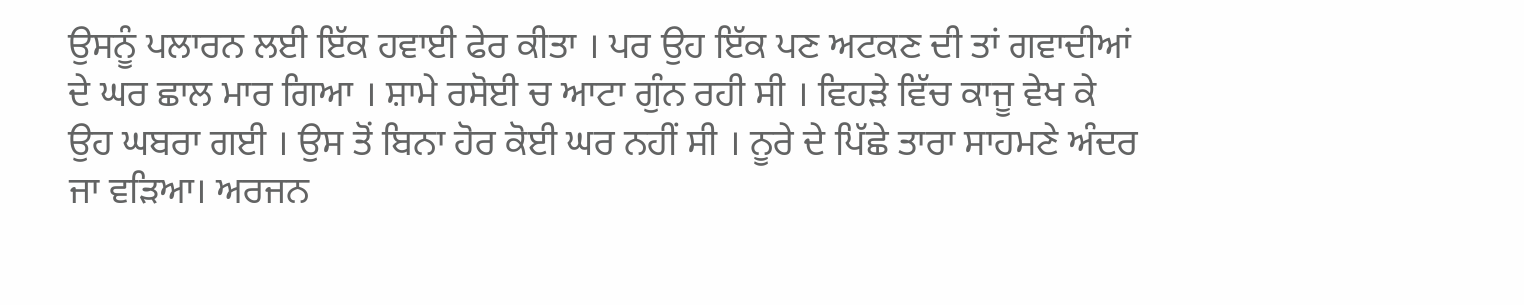ਉਸਨੂੰ ਪਲਾਰਨ ਲਈ ਇੱਕ ਹਵਾਈ ਫੇਰ ਕੀਤਾ । ਪਰ ਉਹ ਇੱਕ ਪਣ ਅਟਕਣ ਦੀ ਤਾਂ ਗਵਾਦੀਆਂ ਦੇ ਘਰ ਛਾਲ ਮਾਰ ਗਿਆ । ਸ਼ਾਮੇ ਰਸੋਈ ਚ ਆਟਾ ਗੁੰਨ ਰਹੀ ਸੀ । ਵਿਹੜੇ ਵਿੱਚ ਕਾਜੂ ਵੇਖ ਕੇ ਉਹ ਘਬਰਾ ਗਈ । ਉਸ ਤੋਂ ਬਿਨਾ ਹੋਰ ਕੋਈ ਘਰ ਨਹੀਂ ਸੀ । ਨੂਰੇ ਦੇ ਪਿੱਛੇ ਤਾਰਾ ਸਾਹਮਣੇ ਅੰਦਰ ਜਾ ਵੜਿਆ। ਅਰਜਨ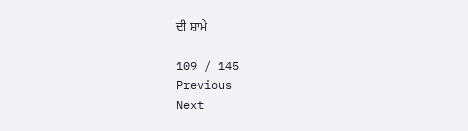ਦੀ ਸ਼ਾਮੇ

109 / 145
Previous
Next